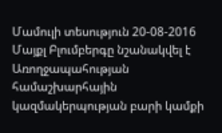Մամուլի տեսություն 20-08-2016
Մայքլ Բլումբերգը նշանակվել է Առողջապահության համաշխարհային կազմակերպության բարի կամքի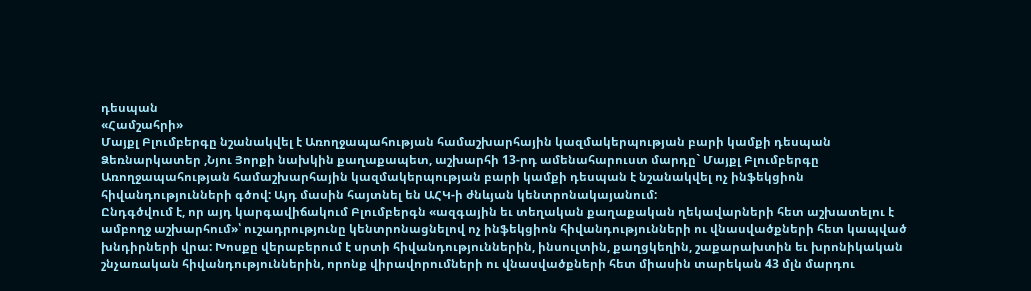դեսպան
«Համշահրի»
Մայքլ Բլումբերգը նշանակվել է Առողջապահության համաշխարհային կազմակերպության բարի կամքի դեսպան
Ձեռնարկատեր ,Նյու Յորքի նախկին քաղաքապետ, աշխարհի 13-րդ ամենահարուստ մարդը` Մայքլ Բլումբերգը Առողջապահության համաշխարհային կազմակերպության բարի կամքի դեսպան է նշանակվել ոչ ինֆեկցիոն հիվանդությունների գծով: Այդ մասին հայտնել են ԱՀԿ-ի ժնևյան կենտրոնակայանում:
Ընդգծվում է, որ այդ կարգավիճակում Բլումբերգն «ազգային եւ տեղական քաղաքական ղեկավարների հետ աշխատելու է ամբողջ աշխարհում»՝ ուշադրությունը կենտրոնացնելով ոչ ինֆեկցիոն հիվանդությունների ու վնասվածքների հետ կապված խնդիրների վրա: Խոսքը վերաբերում է սրտի հիվանդություններին, ինսուլտին, քաղցկեղին, շաքարախտին եւ խրոնիկական շնչառական հիվանդություններին, որոնք վիրավորումների ու վնասվածքների հետ միասին տարեկան 43 մլն մարդու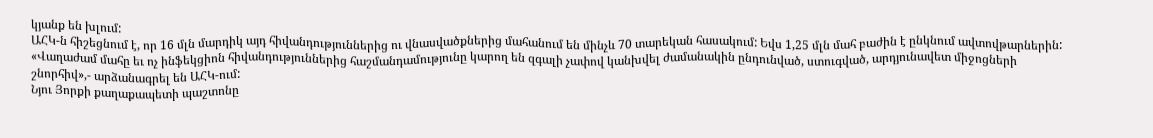կյանք են խլում:
ԱՀԿ-ն հիշեցնում է, որ 16 մլն մարդիկ այդ հիվանդություններից ու վնասվածքներից մահանում են մինչև 70 տարեկան հասակում: Եվս 1,25 մլն մահ բաժին է ընկնում ավտովթարներին:
«Վաղաժամ մահը եւ ոչ ինֆեկցիոն հիվանդություններից հաշմանդամությունը կարող են զգալի չափով կանխվել ժամանակին ընդունված, ստուգված, արդյունավետ միջոցների շնորհիվ»,- արձանագրել են ԱՀԿ-ում:
Նյու Յորքի քաղաքապետի պաշտոնը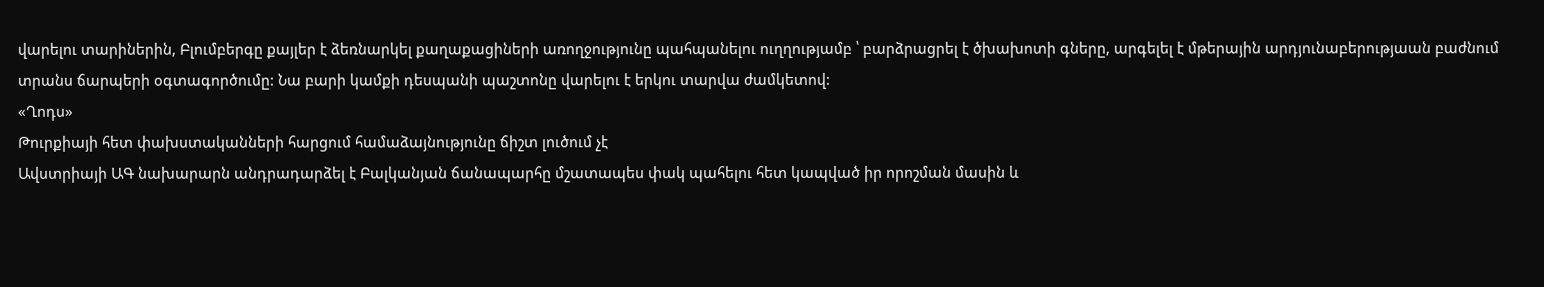վարելու տարիներին, Բլումբերգը քայլեր է ձեռնարկել քաղաքացիների առողջությունը պահպանելու ուղղությամբ ՝ բարձրացրել է ծխախոտի գները, արգելել է մթերային արդյունաբերությաան բաժնում տրանս ճարպերի օգտագործումը: Նա բարի կամքի դեսպանի պաշտոնը վարելու է երկու տարվա ժամկետով:
«Ղոդս»
Թուրքիայի հետ փախստականների հարցում համաձայնությունը ճիշտ լուծում չէ
Ավստրիայի ԱԳ նախարարն անդրադարձել է Բալկանյան ճանապարհը մշատապես փակ պահելու հետ կապված իր որոշման մասին և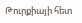Թուրքիայի հետ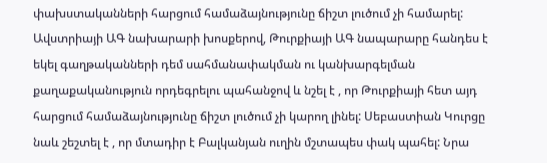փախստականների հարցում համաձայնությունը ճիշտ լուծում չի համարել:
Ավստրիայի ԱԳ նախարարի խոսքերով, Թուրքիայի ԱԳ նապարարը հանդես է եկել գաղթականների դեմ սահմանափակման ու կանխարգելման քաղաքականություն որդեգրելու պահանջով և նշել է , որ Թուրքիայի հետ այդ հարցում համաձայնությունը ճիշտ լուծում չի կարող լինել: Սեբաստիան Կուրցը նաև շեշտել է , որ մտադիր է Բալկանյան ուղին մշտապես փակ պահել: Նրա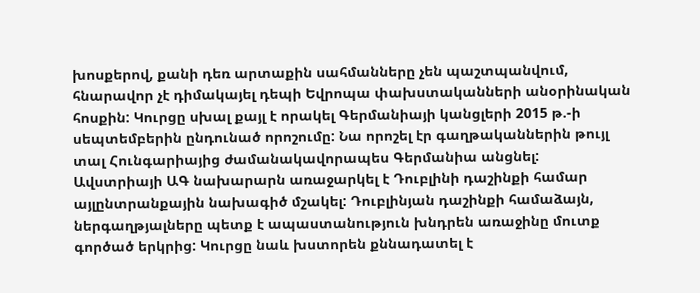խոսքերով, քանի դեռ արտաքին սահմանները չեն պաշտպանվում, հնարավոր չէ դիմակայել դեպի Եվրոպա փախստականների անօրինական հոսքին: Կուրցը սխալ քայլ է որակել Գերմանիայի կանցլերի 2015 թ.-ի սեպտեմբերին ընդունած որոշումը: Նա որոշել էր գաղթականներին թույլ տալ Հունգարիայից ժամանակավորապես Գերմանիա անցնել:
Ավստրիայի ԱԳ նախարարն առաջարկել է Դուբլինի դաշինքի համար այլընտրանքային նախագիծ մշակել: Դուբլինյան դաշինքի համաձայն, ներգաղթյալները պետք է ապաստանություն խնդրեն առաջինը մուտք գործած երկրից: Կուրցը նաև խստորեն քննադատել է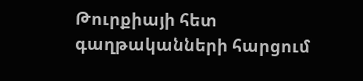Թուրքիայի հետ գաղթականների հարցում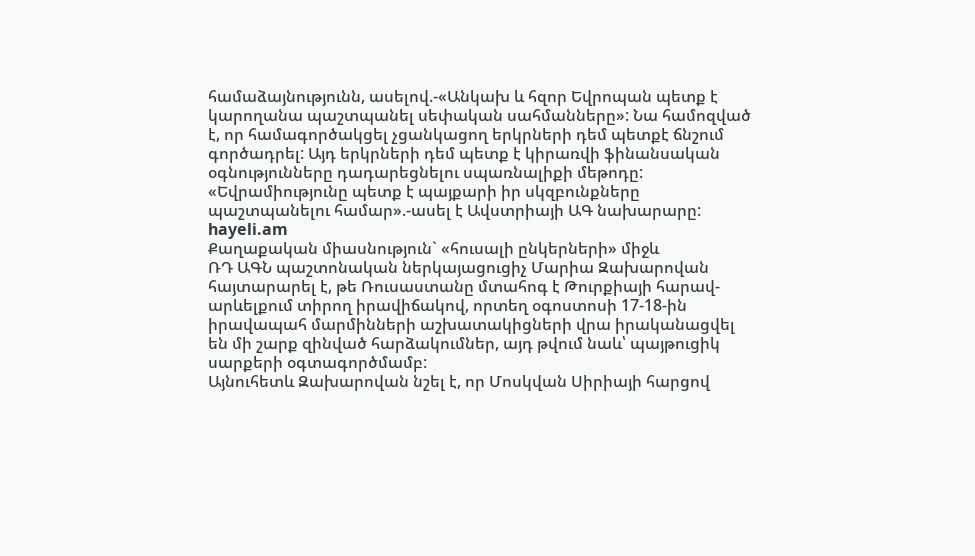համաձայնությունն, ասելով.-«Անկախ և հզոր Եվրոպան պետք է կարողանա պաշտպանել սեփական սահմանները»: Նա համոզված է, որ համագործակցել չցանկացող երկրների դեմ պետքէ ճնշում գործադրել: Այդ երկրների դեմ պետք է կիրառվի ֆինանսական օգնությունները դադարեցնելու սպառնալիքի մեթոդը: «Եվրամիությունը պետք է պայքարի իր սկզբունքները պաշտպանելու համար».-ասել է Ավստրիայի ԱԳ նախարարը:
hayeli.am
Քաղաքական միասնություն` «հուսալի ընկերների» միջև
ՌԴ ԱԳՆ պաշտոնական ներկայացուցիչ Մարիա Զախարովան հայտարարել է, թե Ռուսաստանը մտահոգ է Թուրքիայի հարավ-արևելքում տիրող իրավիճակով, որտեղ օգոստոսի 17-18-ին իրավապահ մարմինների աշխատակիցների վրա իրականացվել են մի շարք զինված հարձակումներ, այդ թվում նաև՝ պայթուցիկ սարքերի օգտագործմամբ:
Այնուհետև Զախարովան նշել է, որ Մոսկվան Սիրիայի հարցով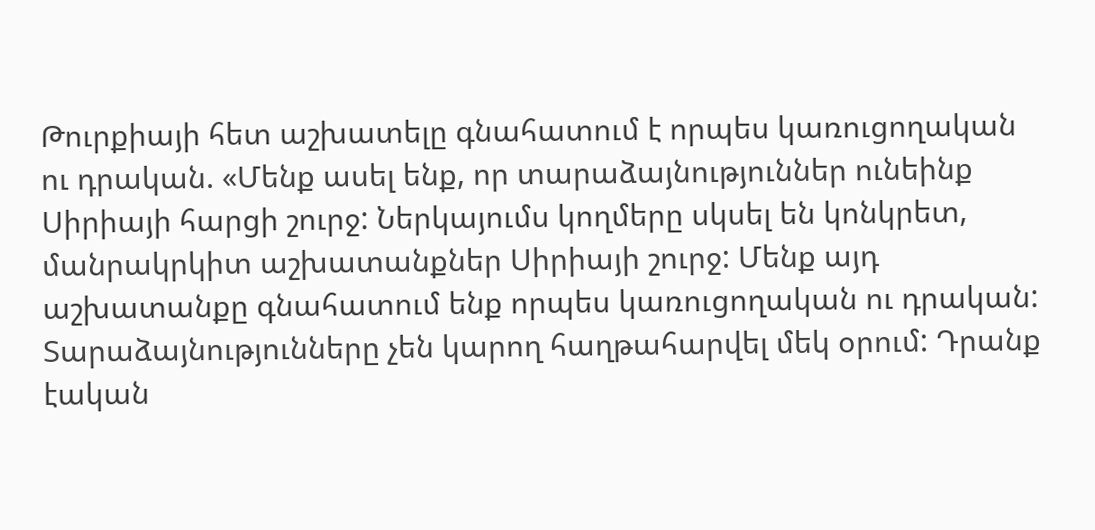Թուրքիայի հետ աշխատելը գնահատում է որպես կառուցողական ու դրական. «Մենք ասել ենք, որ տարաձայնություններ ունեինք Սիրիայի հարցի շուրջ: Ներկայումս կողմերը սկսել են կոնկրետ, մանրակրկիտ աշխատանքներ Սիրիայի շուրջ: Մենք այդ աշխատանքը գնահատում ենք որպես կառուցողական ու դրական: Տարաձայնությունները չեն կարող հաղթահարվել մեկ օրում: Դրանք էական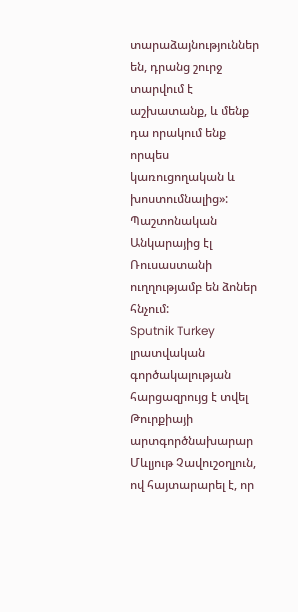տարաձայնություններ են, դրանց շուրջ տարվում է աշխատանք, և մենք դա որակում ենք որպես կառուցողական և խոստումնալից»:
Պաշտոնական Անկարայից էլ Ռուսաստանի ուղղությամբ են ձոներ հնչում:
Sputnik Turkey լրատվական գործակալության հարցազրույց է տվել Թուրքիայի արտգործնախարար Մևլյութ Չավուշօղլուն, ով հայտարարել է, որ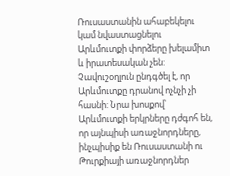Ռուսաստանին ահաբեկելու կամ նվաստացնելու Արևմուտքի փորձերը խելամիտ և իրատեսական չեն: Չավուշօղլուն ընդգծել է, որ Արևմուտքը դրանով ոչնչի չի հասնի: Նրա խոսքով՝ Արևմուտքի երկրները դժգոհ են, որ այնպիսի առաջնորդները, ինչպիսիք են Ռուսաստանի ու Թուրքիայի առաջնորդներ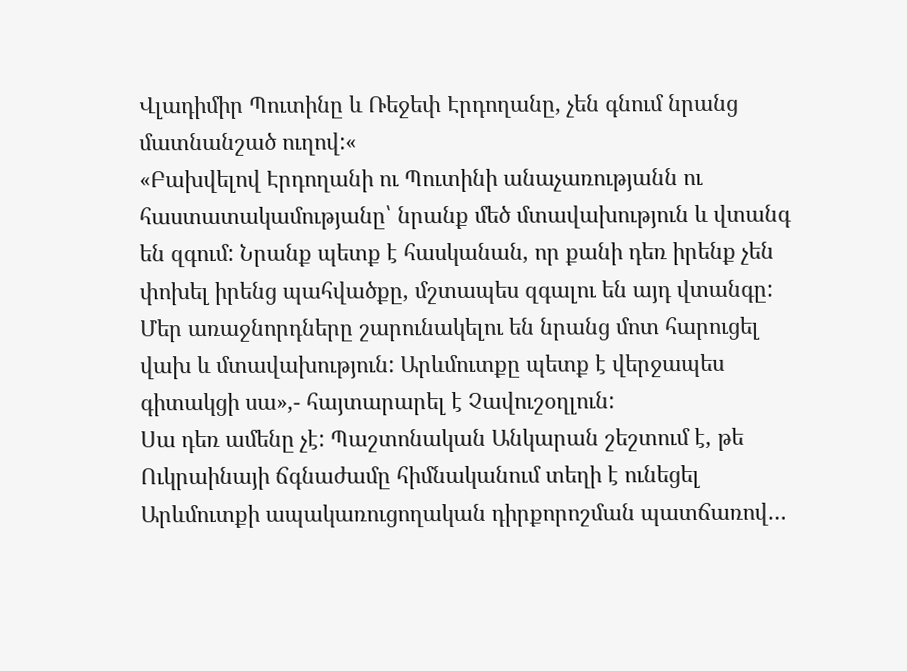Վլադիմիր Պուտինը և Ռեջեփ Էրդողանը, չեն գնում նրանց մատնանշած ուղով:«
«Բախվելով Էրդողանի ու Պուտինի անաչառությանն ու հաստատակամությանը՝ նրանք մեծ մտավախություն և վտանգ են զգում: Նրանք պետք է հասկանան, որ քանի դեռ իրենք չեն փոխել իրենց պահվածքը, մշտապես զգալու են այդ վտանգը: Մեր առաջնորդները շարունակելու են նրանց մոտ հարուցել վախ և մտավախություն: Արևմուտքը պետք է վերջապես գիտակցի սա»,- հայտարարել է Չավուշօղլուն:
Սա դեռ ամենը չէ: Պաշտոնական Անկարան շեշտում է, թե Ուկրաինայի ճգնաժամը հիմնականում տեղի է ունեցել Արևմուտքի ապակառուցողական դիրքորոշման պատճառով…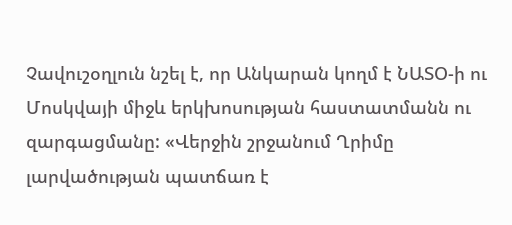Չավուշօղլուն նշել է, որ Անկարան կողմ է ՆԱՏՕ-ի ու Մոսկվայի միջև երկխոսության հաստատմանն ու զարգացմանը: «Վերջին շրջանում Ղրիմը լարվածության պատճառ է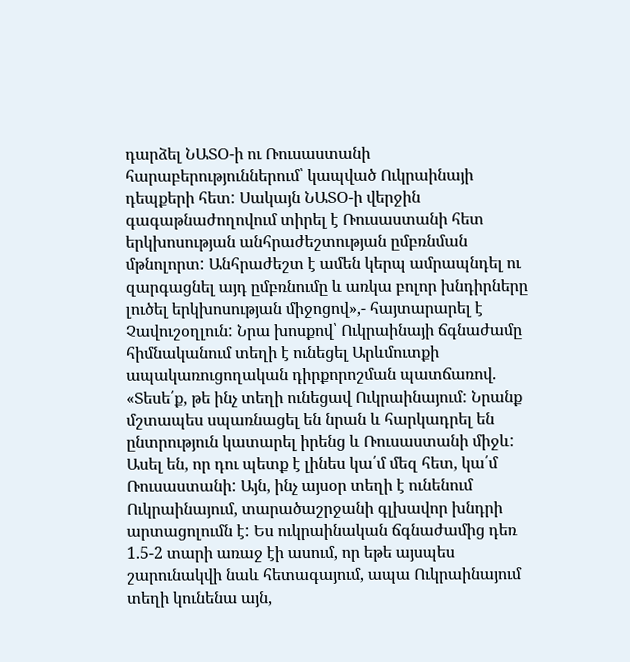դարձել ՆԱՏՕ-ի ու Ռուսաստանի հարաբերություններում՝ կապված Ուկրաինայի դեպքերի հետ: Սակայն ՆԱՏՕ-ի վերջին գագաթնաժողովում տիրել է Ռուսաստանի հետ երկխոսության անհրաժեշտության ըմբռնման մթնոլորտ: Անհրաժեշտ է ամեն կերպ ամրապնդել ու զարգացնել այդ ըմբռնումը և առկա բոլոր խնդիրները լուծել երկխոսության միջոցով»,- հայտարարել է Չավուշօղլուն: Նրա խոսքով՝ Ուկրաինայի ճգնաժամը հիմնականում տեղի է ունեցել Արևմուտքի ապակառուցողական դիրքորոշման պատճառով. «Տեսե՛ք, թե ինչ տեղի ունեցավ Ուկրաինայում: Նրանք մշտապես սպառնացել են նրան և հարկադրել են ընտրություն կատարել իրենց և Ռուսաստանի միջև: Ասել են, որ դու պետք է լինես կա՛մ մեզ հետ, կա՛մ Ռուսաստանի: Այն, ինչ այսօր տեղի է ունենում Ուկրաինայում, տարածաշրջանի գլխավոր խնդրի արտացոլումն է: Ես ուկրաինական ճգնաժամից դեռ 1.5-2 տարի առաջ էի ասում, որ եթե այսպես շարունակվի նաև հետագայում, ապա Ուկրաինայում տեղի կունենա այն,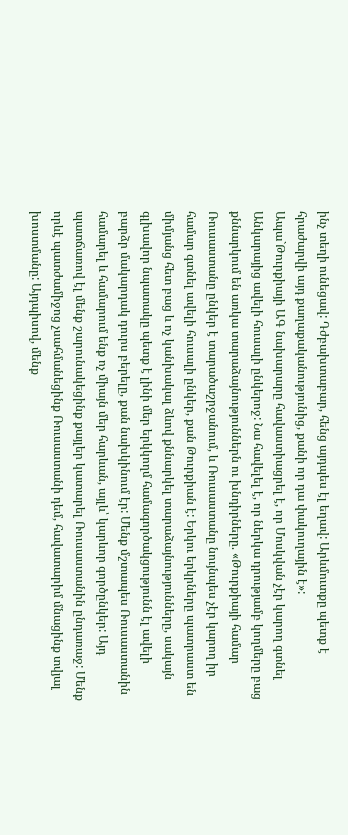ինչ տեղի ունեցավ: Դժբախտաբար, հենց այդպես էլ եղավ: Արևմուտքը պետք է հրաժարվի այդ քաղաքականությունից, քանի որ դա փակուղային է»:
Ապա`Թուրքիայի ԱԳ նախարարը հավաստիացրել է, որ Մոսկվան չէր կարող գտնել Անկարայից ավելի հուսալի ընկերոջ: Նա հավելել է, որ ներկա դրությամբ կողմերը բաց քննարկում են առկա տարաձայնություններն ու խնդիրները. «Թուրքիայի համար Ռուսաստանը ընկեր է տարածաշրջանում, և Ռուսաստանը նույնպես չէր կարող իր համար գտնել ավելի հուսալի ընկեր, քան Թուրքիան է: Երկու երկրները պատրաստ են միմյանց հետ բաց և ոչ կանխակալ ձևով քննարկել տարաձայնությունները, սակայն գլխավոր նպատակը պետք է լինի մեր երկկողմ համագործակցությունն էլ ավելի բարձր մակարդակ դուրս բերելը, քան նախկինում էր: Մենք մշտապես Ռուսաստանին համարել և համարում ենք ոչ միայն մեր հարևան, այլև՝ կարևոր գործընկեր: Այդ պատճառով էլ մենք շարունակեցինք քայլեր կատարել Ռուսաստանին ընդառաջ: Մենք որևէ պատժամիջոց չսահմանեցինք Ռուսաստանի դեմ, հավատարիմ մնացինք տվյալ խոստմանը: Այդպիսով, մենք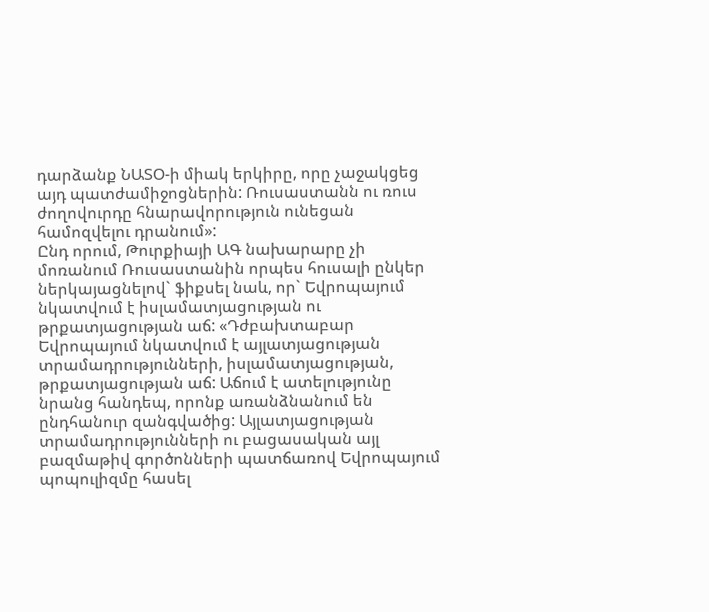դարձանք ՆԱՏՕ-ի միակ երկիրը, որը չաջակցեց այդ պատժամիջոցներին: Ռուսաստանն ու ռուս ժողովուրդը հնարավորություն ունեցան համոզվելու դրանում»:
Ընդ որում, Թուրքիայի ԱԳ նախարարը չի մոռանում Ռուսաստանին որպես հուսալի ընկեր ներկայացնելով` ֆիքսել նաև, որ` Եվրոպայում նկատվում է իսլամատյացության ու թրքատյացության աճ: «Դժբախտաբար Եվրոպայում նկատվում է այլատյացության տրամադրությունների, իսլամատյացության, թրքատյացության աճ: Աճում է ատելությունը նրանց հանդեպ, որոնք առանձնանում են ընդհանուր զանգվածից: Այլատյացության տրամադրությունների ու բացասական այլ բազմաթիվ գործոնների պատճառով Եվրոպայում պոպուլիզմը հասել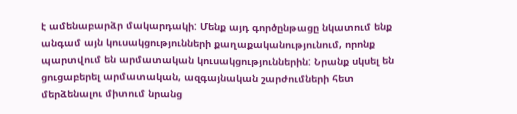է ամենաբարձր մակարդակի: Մենք այդ գործընթացը նկատում ենք անգամ այն կուսակցությունների քաղաքականությունում, որոնք պարտվում են արմատական կուսակցություններին: Նրանք սկսել են ցուցաբերել արմատական, ազգայնական շարժումների հետ մերձենալու միտում նրանց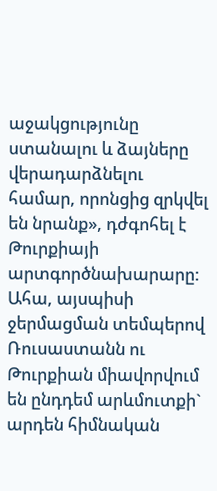աջակցությունը ստանալու և ձայները վերադարձնելու համար, որոնցից զրկվել են նրանք», դժգոհել է Թուրքիայի արտգործնախարարը:
Ահա, այսպիսի ջերմացման տեմպերով Ռուսաստանն ու Թուրքիան միավորվում են ընդդեմ արևմուտքի` արդեն հիմնական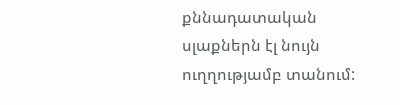քննադատական սլաքներն էլ նույն ուղղությամբ տանում: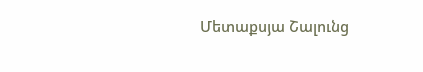Մետաքսյա Շալունց